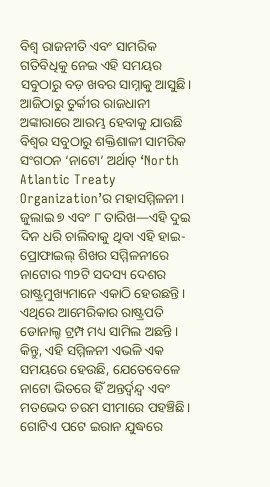ବିଶ୍ୱ ରାଜନୀତି ଏବଂ ସାମରିକ ଗତିବିଧିକୁ ନେଇ ଏହି ସମୟର ସବୁଠାରୁ ବଡ଼ ଖବର ସାମ୍ନାକୁ ଆସୁଛି। ଆଜିଠାରୁ ତୁର୍କୀର ରାଜଧାନୀ ଅଙ୍କାରାରେ ଆରମ୍ଭ ହେବାକୁ ଯାଉଛି ବିଶ୍ୱର ସବୁଠାରୁ ଶକ୍ତିଶାଳୀ ସାମରିକ ସଂଗଠନ ‘ନାଟୋ’ ଅର୍ଥାତ୍ ‘North Atlantic Treaty Organization’ର ମହାସମ୍ମିଳନୀ। ଜୁଲାଇ ୭ ଏବଂ ୮ ତାରିଖ—ଏହି ଦୁଇ ଦିନ ଧରି ଚାଲିବାକୁ ଥିବା ଏହି ହାଇ-ପ୍ରୋଫାଇଲ୍ ଶିଖର ସମ୍ମିଳନୀରେ ନାଟୋର ୩୨ଟି ସଦସ୍ୟ ଦେଶର ରାଷ୍ଟ୍ରମୁଖ୍ୟମାନେ ଏକାଠି ହେଉଛନ୍ତି। ଏଥିରେ ଆମେରିକାର ରାଷ୍ଟ୍ରପତି ଡୋନାଲ୍ଡ ଟ୍ରମ୍ପ ମଧ୍ୟ ସାମିଲ ଅଛନ୍ତି।
କିନ୍ତୁ, ଏହି ସମ୍ମିଳନୀ ଏଭଳି ଏକ ସମୟରେ ହେଉଛି, ଯେତେବେଳେ ନାଟୋ ଭିତରେ ହିଁ ଅନ୍ତର୍ଦ୍ୱନ୍ଦ୍ୱ ଏବଂ ମତଭେଦ ଚରମ ସୀମାରେ ପହଞ୍ଚିଛି। ଗୋଟିଏ ପଟେ ଇରାନ ଯୁଦ୍ଧରେ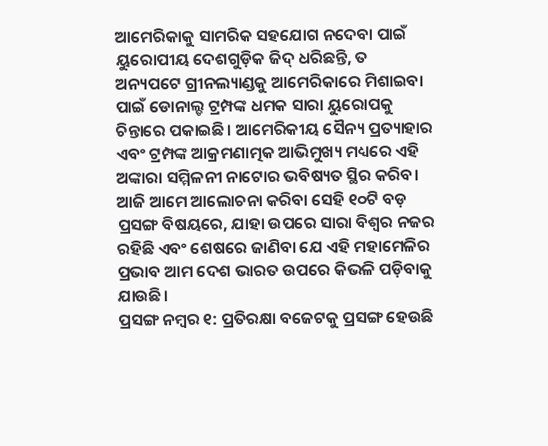ଆମେରିକାକୁ ସାମରିକ ସହଯୋଗ ନଦେବା ପାଇଁ ୟୁରୋପୀୟ ଦେଶଗୁଡ଼ିକ ଜିଦ୍ ଧରିଛନ୍ତି, ତ ଅନ୍ୟପଟେ ଗ୍ରୀନଲ୍ୟାଣ୍ଡକୁ ଆମେରିକାରେ ମିଶାଇବା ପାଇଁ ଡୋନାଲ୍ଡ ଟ୍ରମ୍ପଙ୍କ ଧମକ ସାରା ୟୁରୋପକୁ ଚିନ୍ତାରେ ପକାଇଛି। ଆମେରିକୀୟ ସୈନ୍ୟ ପ୍ରତ୍ୟାହାର ଏବଂ ଟ୍ରମ୍ପଙ୍କ ଆକ୍ରମଣାତ୍ମକ ଆଭିମୁଖ୍ୟ ମଧ୍ୟରେ ଏହି ଅଙ୍କାରା ସମ୍ମିଳନୀ ନାଟୋର ଭବିଷ୍ୟତ ସ୍ଥିର କରିବ।
ଆଜି ଆମେ ଆଲୋଚନା କରିବା ସେହି ୧୦ଟି ବଡ଼ ପ୍ରସଙ୍ଗ ବିଷୟରେ, ଯାହା ଉପରେ ସାରା ବିଶ୍ୱର ନଜର ରହିଛି ଏବଂ ଶେଷରେ ଜାଣିବା ଯେ ଏହି ମହାମେଳିର ପ୍ରଭାବ ଆମ ଦେଶ ଭାରତ ଉପରେ କିଭଳି ପଡ଼ିବାକୁ ଯାଉଛି।
ପ୍ରସଙ୍ଗ ନମ୍ବର ୧: ପ୍ରତିରକ୍ଷା ବଜେଟକୁ ପ୍ରସଙ୍ଗ ହେଉଛି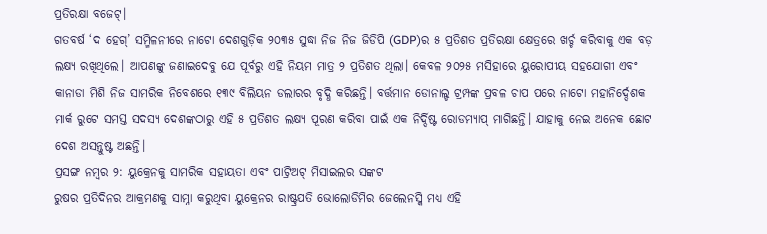ପ୍ରତିରକ୍ଷା ବଜେଟ୍।
ଗତବର୍ଷ ‘ଦ ହେଗ୍’ ସମ୍ମିଳନୀରେ ନାଟୋ ଦେଶଗୁଡ଼ିକ ୨୦୩୫ ସୁଦ୍ଧା ନିଜ ନିଜ ଜିଡିପି (GDP)ର ୫ ପ୍ରତିଶତ ପ୍ରତିରକ୍ଷା କ୍ଷେତ୍ରରେ ଖର୍ଚ୍ଚ କରିବାକୁ ଏକ ବଡ଼ ଲକ୍ଷ୍ୟ ରଖିଥିଲେ। ଆପଣଙ୍କୁ ଜଣାଇଦେବୁ ଯେ ପୂର୍ବରୁ ଏହି ନିୟମ ମାତ୍ର ୨ ପ୍ରତିଶତ ଥିଲା। କେବଳ ୨୦୨୫ ମସିହାରେ ୟୁରୋପୀୟ ସହଯୋଗୀ ଏବଂ କାନାଡା ମିଶି ନିଜ ସାମରିକ ନିବେଶରେ ୧୩୯ ବିଲିୟନ ଡଲାରର ବୃଦ୍ଧି କରିଛନ୍ତି। ବର୍ତ୍ତମାନ ଡୋନାଲ୍ଡ ଟ୍ରମ୍ପଙ୍କ ପ୍ରବଳ ଚାପ ପରେ ନାଟୋ ମହାନିର୍ଦ୍ଦେଶକ ମାର୍କ ରୁଟେ ସମସ୍ତ ସଦସ୍ୟ ଦେଶଙ୍କଠାରୁ ଏହି ୫ ପ୍ରତିଶତ ଲକ୍ଷ୍ୟ ପୂରଣ କରିବା ପାଇଁ ଏକ ନିର୍ଦ୍ଦିଷ୍ଟ ରୋଡମ୍ୟାପ୍ ମାଗିଛନ୍ତି। ଯାହାକୁ ନେଇ ଅନେକ ଛୋଟ ଦେଶ ଅସନ୍ତୁଷ୍ଟ ଅଛନ୍ତି।
ପ୍ରସଙ୍ଗ ନମ୍ବର ୨: ୟୁକ୍ରେନକୁ ସାମରିକ ସହାୟତା ଏବଂ ପାଟ୍ରିଅଟ୍ ମିସାଇଲର ସଙ୍କଟ
ରୁଷର ପ୍ରତିଦିନର ଆକ୍ରମଣକୁ ସାମ୍ନା କରୁଥିବା ୟୁକ୍ରେନର ରାଷ୍ଟ୍ରପତି ଭୋଲୋଡିମିର ଜେଲେନସ୍କି ମଧ୍ୟ ଏହି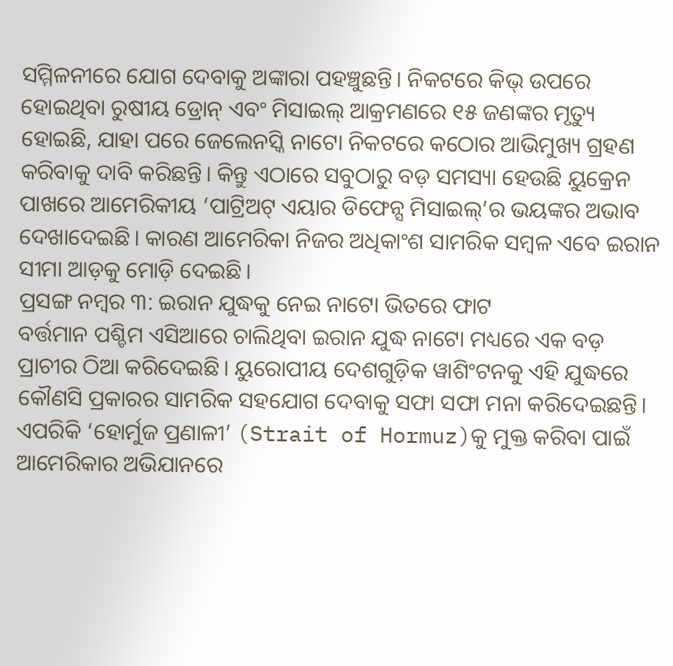ସମ୍ମିଳନୀରେ ଯୋଗ ଦେବାକୁ ଅଙ୍କାରା ପହଞ୍ଚୁଛନ୍ତି। ନିକଟରେ କିଭ୍ ଉପରେ ହୋଇଥିବା ରୁଷୀୟ ଡ୍ରୋନ୍ ଏବଂ ମିସାଇଲ୍ ଆକ୍ରମଣରେ ୧୫ ଜଣଙ୍କର ମୃତ୍ୟୁ ହୋଇଛି, ଯାହା ପରେ ଜେଲେନସ୍କି ନାଟୋ ନିକଟରେ କଠୋର ଆଭିମୁଖ୍ୟ ଗ୍ରହଣ କରିବାକୁ ଦାବି କରିଛନ୍ତି। କିନ୍ତୁ ଏଠାରେ ସବୁଠାରୁ ବଡ଼ ସମସ୍ୟା ହେଉଛି ୟୁକ୍ରେନ ପାଖରେ ଆମେରିକୀୟ ‘ପାଟ୍ରିଅଟ୍ ଏୟାର ଡିଫେନ୍ସ ମିସାଇଲ୍’ର ଭୟଙ୍କର ଅଭାବ ଦେଖାଦେଇଛି। କାରଣ ଆମେରିକା ନିଜର ଅଧିକାଂଶ ସାମରିକ ସମ୍ବଳ ଏବେ ଇରାନ ସୀମା ଆଡ଼କୁ ମୋଡ଼ି ଦେଇଛି।
ପ୍ରସଙ୍ଗ ନମ୍ବର ୩: ଇରାନ ଯୁଦ୍ଧକୁ ନେଇ ନାଟୋ ଭିତରେ ଫାଟ
ବର୍ତ୍ତମାନ ପଶ୍ଚିମ ଏସିଆରେ ଚାଲିଥିବା ଇରାନ ଯୁଦ୍ଧ ନାଟୋ ମଧ୍ୟରେ ଏକ ବଡ଼ ପ୍ରାଚୀର ଠିଆ କରିଦେଇଛି। ୟୁରୋପୀୟ ଦେଶଗୁଡ଼ିକ ୱାଶିଂଟନକୁ ଏହି ଯୁଦ୍ଧରେ କୌଣସି ପ୍ରକାରର ସାମରିକ ସହଯୋଗ ଦେବାକୁ ସଫା ସଫା ମନା କରିଦେଇଛନ୍ତି। ଏପରିକି ‘ହୋର୍ମୁଜ ପ୍ରଣାଳୀ’ (Strait of Hormuz)କୁ ମୁକ୍ତ କରିବା ପାଇଁ ଆମେରିକାର ଅଭିଯାନରେ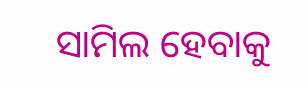ସାମିଲ ହେବାକୁ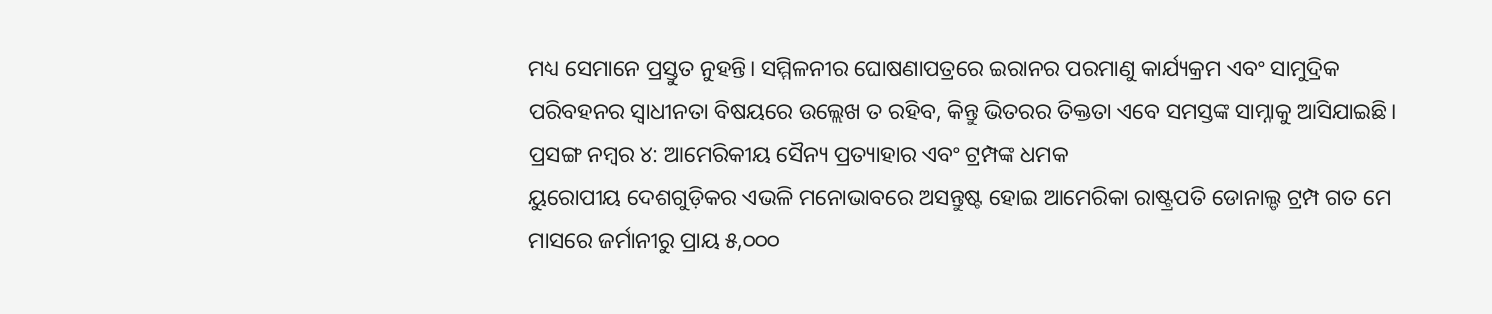ମଧ୍ୟ ସେମାନେ ପ୍ରସ୍ତୁତ ନୁହନ୍ତି। ସମ୍ମିଳନୀର ଘୋଷଣାପତ୍ରରେ ଇରାନର ପରମାଣୁ କାର୍ଯ୍ୟକ୍ରମ ଏବଂ ସାମୁଦ୍ରିକ ପରିବହନର ସ୍ୱାଧୀନତା ବିଷୟରେ ଉଲ୍ଲେଖ ତ ରହିବ, କିନ୍ତୁ ଭିତରର ତିକ୍ତତା ଏବେ ସମସ୍ତଙ୍କ ସାମ୍ନାକୁ ଆସିଯାଇଛି।
ପ୍ରସଙ୍ଗ ନମ୍ବର ୪: ଆମେରିକୀୟ ସୈନ୍ୟ ପ୍ରତ୍ୟାହାର ଏବଂ ଟ୍ରମ୍ପଙ୍କ ଧମକ
ୟୁରୋପୀୟ ଦେଶଗୁଡ଼ିକର ଏଭଳି ମନୋଭାବରେ ଅସନ୍ତୁଷ୍ଟ ହୋଇ ଆମେରିକା ରାଷ୍ଟ୍ରପତି ଡୋନାଲ୍ଡ ଟ୍ରମ୍ପ ଗତ ମେ ମାସରେ ଜର୍ମାନୀରୁ ପ୍ରାୟ ୫,୦୦୦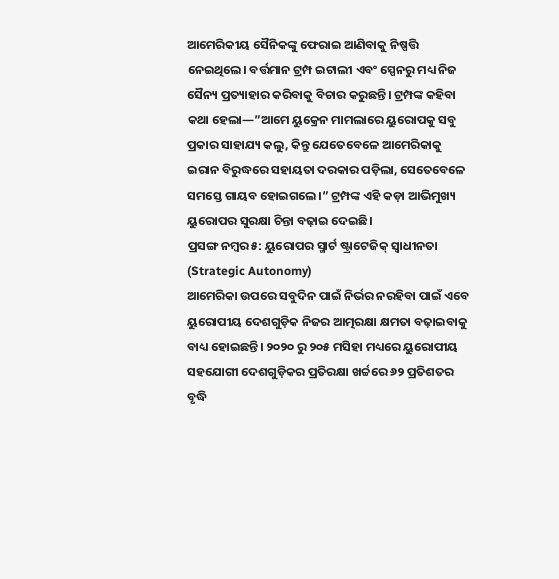ଆମେରିକୀୟ ସୈନିକଙ୍କୁ ଫେରାଇ ଆଣିବାକୁ ନିଷ୍ପତ୍ତି ନେଇଥିଲେ। ବର୍ତ୍ତମାନ ଟ୍ରମ୍ପ ଇଟାଲୀ ଏବଂ ସ୍ପେନରୁ ମଧ୍ୟ ନିଜ ସୈନ୍ୟ ପ୍ରତ୍ୟାହାର କରିବାକୁ ବିଚାର କରୁଛନ୍ତି। ଟ୍ରମ୍ପଙ୍କ କହିବା କଥା ହେଲା—”ଆମେ ୟୁକ୍ରେନ ମାମଲାରେ ୟୁରୋପକୁ ସବୁ ପ୍ରକାର ସାହାଯ୍ୟ କଲୁ, କିନ୍ତୁ ଯେତେବେଳେ ଆମେରିକାକୁ ଇରାନ ବିରୁଦ୍ଧରେ ସହାୟତା ଦରକାର ପଡ଼ିଲା, ସେତେବେଳେ ସମସ୍ତେ ଗାୟବ ହୋଇଗଲେ।” ଟ୍ରମ୍ପଙ୍କ ଏହି କଡ଼ା ଆଭିମୁଖ୍ୟ ୟୁରୋପର ସୁରକ୍ଷା ଚିନ୍ତା ବଢ଼ାଇ ଦେଇଛି।
ପ୍ରସଙ୍ଗ ନମ୍ବର ୫: ୟୁରୋପର ସ୍ମାର୍ଟ ଷ୍ଟ୍ରାଟେଜିକ୍ ସ୍ୱାଧୀନତା (Strategic Autonomy)
ଆମେରିକା ଉପରେ ସବୁଦିନ ପାଇଁ ନିର୍ଭର ନରହିବା ପାଇଁ ଏବେ ୟୁରୋପୀୟ ଦେଶଗୁଡ଼ିକ ନିଜର ଆତ୍ମରକ୍ଷା କ୍ଷମତା ବଢ଼ାଇବାକୁ ବାଧ୍ୟ ହୋଇଛନ୍ତି। ୨୦୨୦ ରୁ ୨୦୫ ମସିହା ମଧ୍ୟରେ ୟୁରୋପୀୟ ସହଯୋଗୀ ଦେଶଗୁଡ଼ିକର ପ୍ରତିରକ୍ଷା ଖର୍ଚ୍ଚରେ ୬୨ ପ୍ରତିଶତର ବୃଦ୍ଧି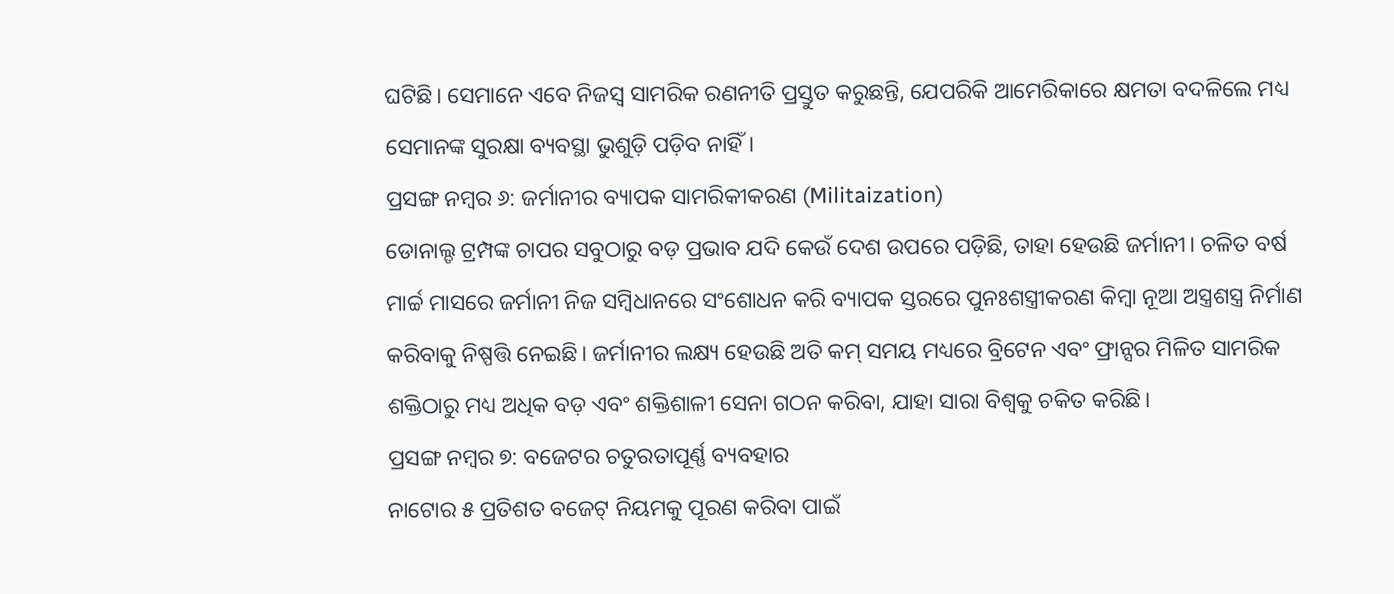ଘଟିଛି। ସେମାନେ ଏବେ ନିଜସ୍ୱ ସାମରିକ ରଣନୀତି ପ୍ରସ୍ତୁତ କରୁଛନ୍ତି, ଯେପରିକି ଆମେରିକାରେ କ୍ଷମତା ବଦଳିଲେ ମଧ୍ୟ ସେମାନଙ୍କ ସୁରକ୍ଷା ବ୍ୟବସ୍ଥା ଭୁଶୁଡ଼ି ପଡ଼ିବ ନାହିଁ।
ପ୍ରସଙ୍ଗ ନମ୍ବର ୬: ଜର୍ମାନୀର ବ୍ୟାପକ ସାମରିକୀକରଣ (Militaization)
ଡୋନାଲ୍ଡ ଟ୍ରମ୍ପଙ୍କ ଚାପର ସବୁଠାରୁ ବଡ଼ ପ୍ରଭାବ ଯଦି କେଉଁ ଦେଶ ଉପରେ ପଡ଼ିଛି, ତାହା ହେଉଛି ଜର୍ମାନୀ। ଚଳିତ ବର୍ଷ ମାର୍ଚ୍ଚ ମାସରେ ଜର୍ମାନୀ ନିଜ ସମ୍ବିଧାନରେ ସଂଶୋଧନ କରି ବ୍ୟାପକ ସ୍ତରରେ ପୁନଃଶସ୍ତ୍ରୀକରଣ କିମ୍ବା ନୂଆ ଅସ୍ତ୍ରଶସ୍ତ୍ର ନିର୍ମାଣ କରିବାକୁ ନିଷ୍ପତ୍ତି ନେଇଛି। ଜର୍ମାନୀର ଲକ୍ଷ୍ୟ ହେଉଛି ଅତି କମ୍ ସମୟ ମଧ୍ୟରେ ବ୍ରିଟେନ ଏବଂ ଫ୍ରାନ୍ସର ମିଳିତ ସାମରିକ ଶକ୍ତିଠାରୁ ମଧ୍ୟ ଅଧିକ ବଡ଼ ଏବଂ ଶକ୍ତିଶାଳୀ ସେନା ଗଠନ କରିବା, ଯାହା ସାରା ବିଶ୍ୱକୁ ଚକିତ କରିଛି।
ପ୍ରସଙ୍ଗ ନମ୍ବର ୭: ବଜେଟର ଚତୁରତାପୂର୍ଣ୍ଣ ବ୍ୟବହାର
ନାଟୋର ୫ ପ୍ରତିଶତ ବଜେଟ୍ ନିୟମକୁ ପୂରଣ କରିବା ପାଇଁ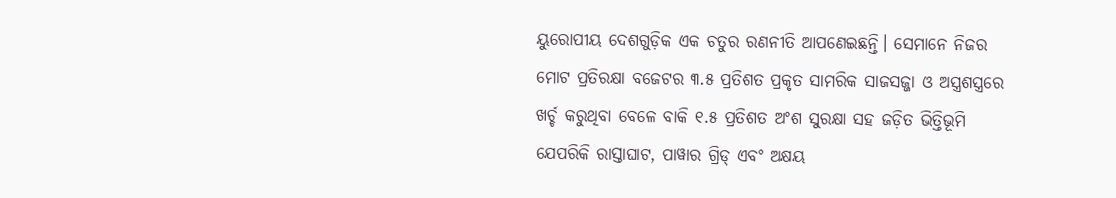ୟୁରୋପୀୟ ଦେଶଗୁଡ଼ିକ ଏକ ଚତୁର ରଣନୀତି ଆପଣେଇଛନ୍ତି। ସେମାନେ ନିଜର ମୋଟ ପ୍ରତିରକ୍ଷା ବଜେଟର ୩.୫ ପ୍ରତିଶତ ପ୍ରକୃତ ସାମରିକ ସାଜସଜ୍ଜା ଓ ଅସ୍ତ୍ରଶସ୍ତ୍ରରେ ଖର୍ଚ୍ଚ କରୁଥିବା ବେଳେ ବାକି ୧.୫ ପ୍ରତିଶତ ଅଂଶ ସୁରକ୍ଷା ସହ ଜଡ଼ିତ ଭିତ୍ତିଭୂମି ଯେପରିକି ରାସ୍ତାଘାଟ, ପାୱାର ଗ୍ରିଡ୍ ଏବଂ ଅକ୍ଷୟ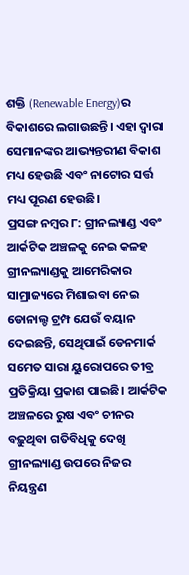ଶକ୍ତି (Renewable Energy)ର ବିକାଶରେ ଲଗାଉଛନ୍ତି। ଏହା ଦ୍ୱାରା ସେମାନଙ୍କର ଆଭ୍ୟନ୍ତରୀଣ ବିକାଶ ମଧ୍ୟ ହେଉଛି ଏବଂ ନାଟୋର ସର୍ତ୍ତ ମଧ୍ୟ ପୂରଣ ହେଉଛି।
ପ୍ରସଙ୍ଗ ନମ୍ବର ୮: ଗ୍ରୀନଲ୍ୟାଣ୍ଡ ଏବଂ ଆର୍କଟିକ ଅଞ୍ଚଳକୁ ନେଇ କଳହ
ଗ୍ରୀନଲ୍ୟାଣ୍ଡକୁ ଆମେରିକାର ସାମ୍ରାଜ୍ୟରେ ମିଶାଇବା ନେଇ ଡୋନାଲ୍ଡ ଟ୍ରମ୍ପ ଯେଉଁ ବୟାନ ଦେଇଛନ୍ତି, ସେଥିପାଇଁ ଡେନମାର୍କ ସମେତ ସାରା ୟୁରୋପରେ ତୀବ୍ର ପ୍ରତିକ୍ରିୟା ପ୍ରକାଶ ପାଇଛି। ଆର୍କଟିକ ଅଞ୍ଚଳରେ ରୁଷ ଏବଂ ଚୀନର ବଢ଼ୁଥିବା ଗତିବିଧିକୁ ଦେଖି ଗ୍ରୀନଲ୍ୟାଣ୍ଡ ଉପରେ ନିଜର ନିୟନ୍ତ୍ରଣ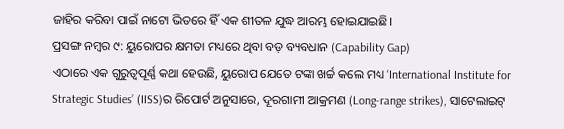ଜାହିର କରିବା ପାଇଁ ନାଟୋ ଭିତରେ ହିଁ ଏକ ଶୀତଳ ଯୁଦ୍ଧ ଆରମ୍ଭ ହୋଇଯାଇଛି।
ପ୍ରସଙ୍ଗ ନମ୍ବର ୯: ୟୁରୋପର କ୍ଷମତା ମଧ୍ୟରେ ଥିବା ବଡ଼ ବ୍ୟବଧାନ (Capability Gap)
ଏଠାରେ ଏକ ଗୁରୁତ୍ୱପୂର୍ଣ୍ଣ କଥା ହେଉଛି, ୟୁରୋପ ଯେତେ ଟଙ୍କା ଖର୍ଚ୍ଚ କଲେ ମଧ୍ୟ ‘International Institute for Strategic Studies’ (IISS)ର ରିପୋର୍ଟ ଅନୁସାରେ, ଦୂରଗାମୀ ଆକ୍ରମଣ (Long-range strikes), ସାଟେଲାଇଟ୍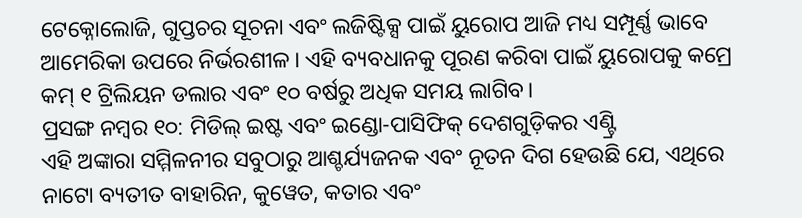ଟେକ୍ନୋଲୋଜି, ଗୁପ୍ତଚର ସୂଚନା ଏବଂ ଲଜିଷ୍ଟିକ୍ସ ପାଇଁ ୟୁରୋପ ଆଜି ମଧ୍ୟ ସମ୍ପୂର୍ଣ୍ଣ ଭାବେ ଆମେରିକା ଉପରେ ନିର୍ଭରଶୀଳ। ଏହି ବ୍ୟବଧାନକୁ ପୂରଣ କରିବା ପାଇଁ ୟୁରୋପକୁ କମ୍ରେ କମ୍ ୧ ଟ୍ରିଲିୟନ ଡଲାର ଏବଂ ୧୦ ବର୍ଷରୁ ଅଧିକ ସମୟ ଲାଗିବ।
ପ୍ରସଙ୍ଗ ନମ୍ବର ୧୦: ମିଡିଲ୍ ଇଷ୍ଟ ଏବଂ ଇଣ୍ଡୋ-ପାସିଫିକ୍ ଦେଶଗୁଡ଼ିକର ଏଣ୍ଟ୍ରି
ଏହି ଅଙ୍କାରା ସମ୍ମିଳନୀର ସବୁଠାରୁ ଆଶ୍ଚର୍ଯ୍ୟଜନକ ଏବଂ ନୂତନ ଦିଗ ହେଉଛି ଯେ, ଏଥିରେ ନାଟୋ ବ୍ୟତୀତ ବାହାରିନ, କୁୱେତ, କତାର ଏବଂ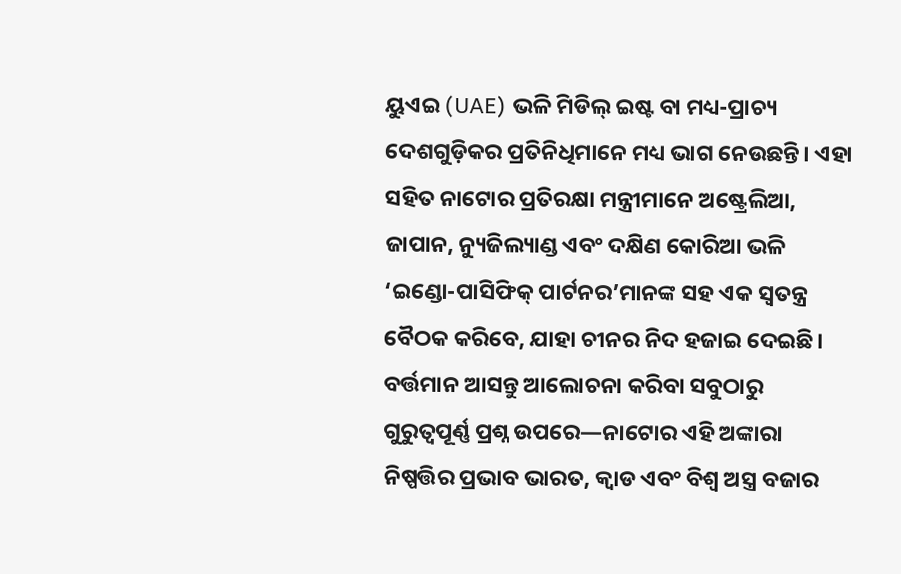ୟୁଏଇ (UAE) ଭଳି ମିଡିଲ୍ ଇଷ୍ଟ ବା ମଧ୍ୟ-ପ୍ରାଚ୍ୟ ଦେଶଗୁଡ଼ିକର ପ୍ରତିନିଧିମାନେ ମଧ୍ୟ ଭାଗ ନେଉଛନ୍ତି। ଏହା ସହିତ ନାଟୋର ପ୍ରତିରକ୍ଷା ମନ୍ତ୍ରୀମାନେ ଅଷ୍ଟ୍ରେଲିଆ, ଜାପାନ, ନ୍ୟୁଜିଲ୍ୟାଣ୍ଡ ଏବଂ ଦକ୍ଷିଣ କୋରିଆ ଭଳି ‘ଇଣ୍ଡୋ-ପାସିଫିକ୍ ପାର୍ଟନର’ମାନଙ୍କ ସହ ଏକ ସ୍ୱତନ୍ତ୍ର ବୈଠକ କରିବେ, ଯାହା ଚୀନର ନିଦ ହଜାଇ ଦେଇଛି।
ବର୍ତ୍ତମାନ ଆସନ୍ତୁ ଆଲୋଚନା କରିବା ସବୁଠାରୁ ଗୁରୁତ୍ୱପୂର୍ଣ୍ଣ ପ୍ରଶ୍ନ ଉପରେ—ନାଟୋର ଏହି ଅଙ୍କାରା ନିଷ୍ପତ୍ତିର ପ୍ରଭାବ ଭାରତ, କ୍ୱାଡ ଏବଂ ବିଶ୍ୱ ଅସ୍ତ୍ର ବଜାର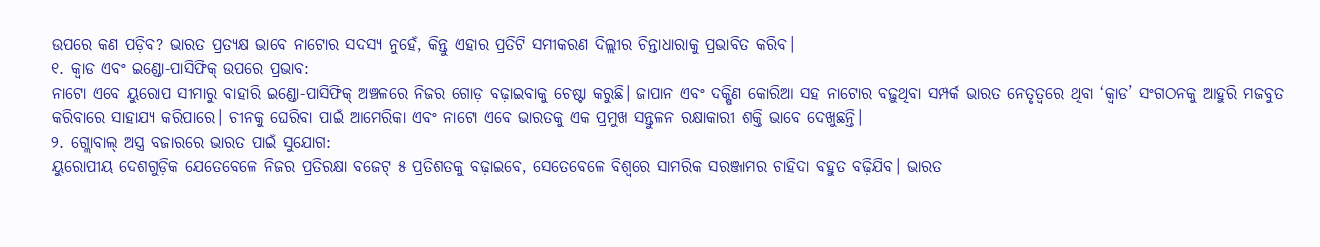ଉପରେ କଣ ପଡ଼ିବ? ଭାରତ ପ୍ରତ୍ୟକ୍ଷ ଭାବେ ନାଟୋର ସଦସ୍ୟ ନୁହେଁ, କିନ୍ତୁ ଏହାର ପ୍ରତିଟି ସମୀକରଣ ଦିଲ୍ଲୀର ଚିନ୍ତାଧାରାକୁ ପ୍ରଭାବିତ କରିବ।
୧. କ୍ୱାଡ ଏବଂ ଇଣ୍ଡୋ-ପାସିଫିକ୍ ଉପରେ ପ୍ରଭାବ:
ନାଟୋ ଏବେ ୟୁରୋପ ସୀମାରୁ ବାହାରି ଇଣ୍ଡୋ-ପାସିଫିକ୍ ଅଞ୍ଚଳରେ ନିଜର ଗୋଡ଼ ବଢ଼ାଇବାକୁ ଚେଷ୍ଟା କରୁଛି। ଜାପାନ ଏବଂ ଦକ୍ଷିଣ କୋରିଆ ସହ ନାଟୋର ବଢ଼ୁଥିବା ସମ୍ପର୍କ ଭାରତ ନେତୃତ୍ୱରେ ଥିବା ‘କ୍ୱାଡ’ ସଂଗଠନକୁ ଆହୁରି ମଜବୁତ କରିବାରେ ସାହାଯ୍ୟ କରିପାରେ। ଚୀନକୁ ଘେରିବା ପାଇଁ ଆମେରିକା ଏବଂ ନାଟୋ ଏବେ ଭାରତକୁ ଏକ ପ୍ରମୁଖ ସନ୍ତୁଳନ ରକ୍ଷାକାରୀ ଶକ୍ତି ଭାବେ ଦେଖୁଛନ୍ତି।
୨. ଗ୍ଲୋବାଲ୍ ଅସ୍ତ୍ର ବଜାରରେ ଭାରତ ପାଇଁ ସୁଯୋଗ:
ୟୁରୋପୀୟ ଦେଶଗୁଡ଼ିକ ଯେତେବେଳେ ନିଜର ପ୍ରତିରକ୍ଷା ବଜେଟ୍ ୫ ପ୍ରତିଶତକୁ ବଢ଼ାଇବେ, ସେତେବେଳେ ବିଶ୍ୱରେ ସାମରିକ ସରଞ୍ଜାମର ଚାହିଦା ବହୁତ ବଢ଼ିଯିବ। ଭାରତ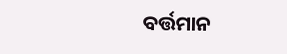ବର୍ତ୍ତମାନ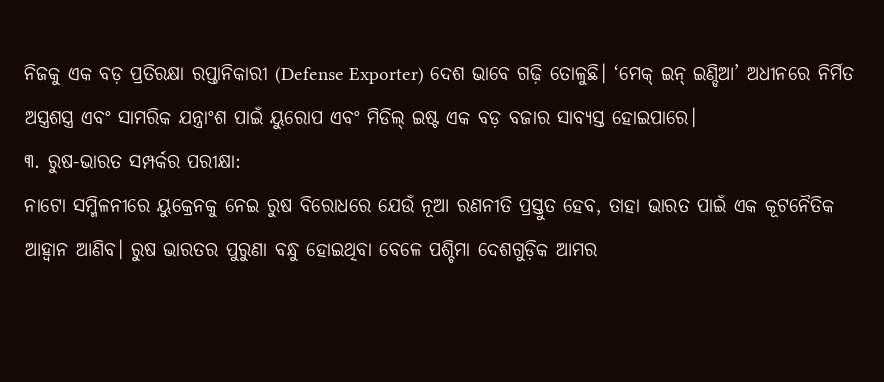ନିଜକୁ ଏକ ବଡ଼ ପ୍ରତିରକ୍ଷା ରପ୍ତାନିକାରୀ (Defense Exporter) ଦେଶ ଭାବେ ଗଢ଼ି ତୋଳୁଛି। ‘ମେକ୍ ଇନ୍ ଇଣ୍ଡିଆ’ ଅଧୀନରେ ନିର୍ମିତ ଅସ୍ତ୍ରଶସ୍ତ୍ର ଏବଂ ସାମରିକ ଯନ୍ତ୍ରାଂଶ ପାଇଁ ୟୁରୋପ ଏବଂ ମିଡିଲ୍ ଇଷ୍ଟ ଏକ ବଡ଼ ବଜାର ସାବ୍ୟସ୍ତ ହୋଇପାରେ।
୩. ରୁଷ-ଭାରତ ସମ୍ପର୍କର ପରୀକ୍ଷା:
ନାଟୋ ସମ୍ମିଳନୀରେ ୟୁକ୍ରେନକୁ ନେଇ ରୁଷ ବିରୋଧରେ ଯେଉଁ ନୂଆ ରଣନୀତି ପ୍ରସ୍ତୁତ ହେବ, ତାହା ଭାରତ ପାଇଁ ଏକ କୂଟନୈତିକ ଆହ୍ୱାନ ଆଣିବ। ରୁଷ ଭାରତର ପୁରୁଣା ବନ୍ଧୁ ହୋଇଥିବା ବେଳେ ପଶ୍ଚିମା ଦେଶଗୁଡ଼ିକ ଆମର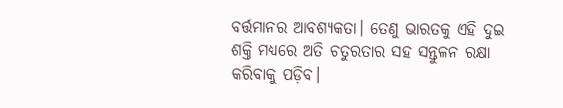ବର୍ତ୍ତମାନର ଆବଶ୍ୟକତା। ତେଣୁ ଭାରତକୁ ଏହି ଦୁଇ ଶକ୍ତି ମଧ୍ୟରେ ଅତି ଚତୁରତାର ସହ ସନ୍ତୁଳନ ରକ୍ଷା କରିବାକୁ ପଡ଼ିବ।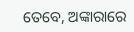ତେବେ, ଅଙ୍କାରାରେ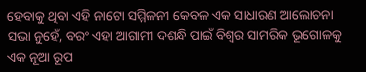ହେବାକୁ ଥିବା ଏହି ନାଟୋ ସମ୍ମିଳନୀ କେବଳ ଏକ ସାଧାରଣ ଆଲୋଚନା ସଭା ନୁହେଁ, ବରଂ ଏହା ଆଗାମୀ ଦଶନ୍ଧି ପାଇଁ ବିଶ୍ୱର ସାମରିକ ଭୂଗୋଳକୁ ଏକ ନୂଆ ରୂପ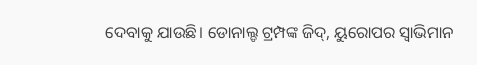ଦେବାକୁ ଯାଉଛି। ଡୋନାଲ୍ଡ ଟ୍ରମ୍ପଙ୍କ ଜିଦ୍, ୟୁରୋପର ସ୍ୱାଭିମାନ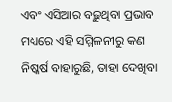ଏବଂ ଏସିଆର ବଢ଼ୁଥିବା ପ୍ରଭାବ ମଧ୍ୟରେ ଏହି ସମ୍ମିଳନୀରୁ କଣ ନିଷ୍କର୍ଷ ବାହାରୁଛି, ତାହା ଦେଖିବା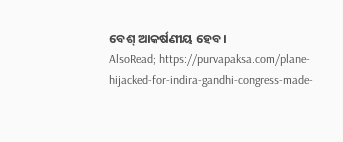ବେଶ୍ ଆକର୍ଷଣୀୟ ହେବ।
AlsoRead; https://purvapaksa.com/plane-hijacked-for-indira-gandhi-congress-made-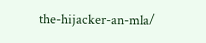the-hijacker-an-mla/